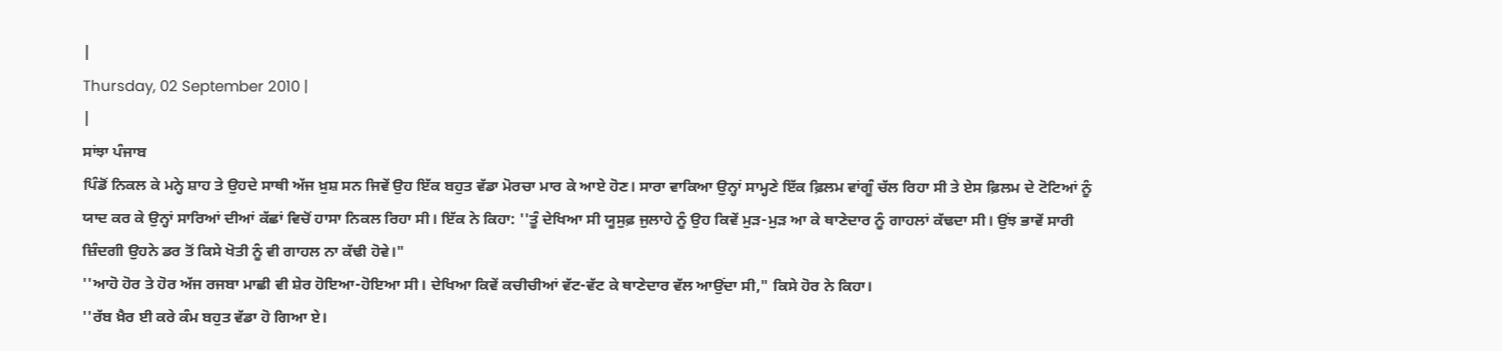|
Thursday, 02 September 2010 |
|
ਸਾਂਝਾ ਪੰਜਾਬ
ਪਿੰਡੋਂ ਨਿਕਲ ਕੇ ਮਨ੍ਹੇ ਸ਼ਾਹ ਤੇ ਉਹਦੇ ਸਾਥੀ ਅੱਜ ਖ਼ੁਸ਼ ਸਨ ਜਿਵੇਂ ਉਹ ਇੱਕ ਬਹੁਤ ਵੱਡਾ ਮੋਰਚਾ ਮਾਰ ਕੇ ਆਏ ਹੋਣ। ਸਾਰਾ ਵਾਕਿਆ ਉਨ੍ਹਾਂ ਸਾਮ੍ਹਣੇ ਇੱਕ ਫ਼ਿਲਮ ਵਾਂਗੂੰ ਚੱਲ ਰਿਹਾ ਸੀ ਤੇ ਏਸ ਫ਼ਿਲਮ ਦੇ ਟੋਟਿਆਂ ਨੂੰ ਯਾਦ ਕਰ ਕੇ ਉਨ੍ਹਾਂ ਸਾਰਿਆਂ ਦੀਆਂ ਕੱਛਾਂ ਵਿਚੋਂ ਹਾਸਾ ਨਿਕਲ ਰਿਹਾ ਸੀ। ਇੱਕ ਨੇ ਕਿਹਾ: ''ਤੂੰ ਦੇਖਿਆ ਸੀ ਯੂਸੁਫ਼ ਜੁਲਾਹੇ ਨੂੰ ਉਹ ਕਿਵੇਂ ਮੁੜ-ਮੁੜ ਆ ਕੇ ਥਾਣੇਦਾਰ ਨੂੰ ਗਾਹਲਾਂ ਕੱਢਦਾ ਸੀ। ਉਂਝ ਭਾਵੇਂ ਸਾਰੀ ਜ਼ਿੰਦਗੀ ਉਹਨੇ ਡਰ ਤੋਂ ਕਿਸੇ ਖੋਤੀ ਨੂੰ ਵੀ ਗਾਹਲ ਨਾ ਕੱਢੀ ਹੋਵੇ।"
''ਆਹੋ ਹੋਰ ਤੇ ਹੋਰ ਅੱਜ ਰਜਬਾ ਮਾਛੀ ਵੀ ਸ਼ੇਰ ਹੋਇਆ-ਹੋਇਆ ਸੀ। ਦੇਖਿਆ ਕਿਵੇਂ ਕਚੀਚੀਆਂ ਵੱਟ-ਵੱਟ ਕੇ ਥਾਣੇਦਾਰ ਵੱਲ ਆਉਂਦਾ ਸੀ," ਕਿਸੇ ਹੋਰ ਨੇ ਕਿਹਾ।
''ਰੱਬ ਖ਼ੈਰ ਈ ਕਰੇ ਕੰਮ ਬਹੁਤ ਵੱਡਾ ਹੋ ਗਿਆ ਏ।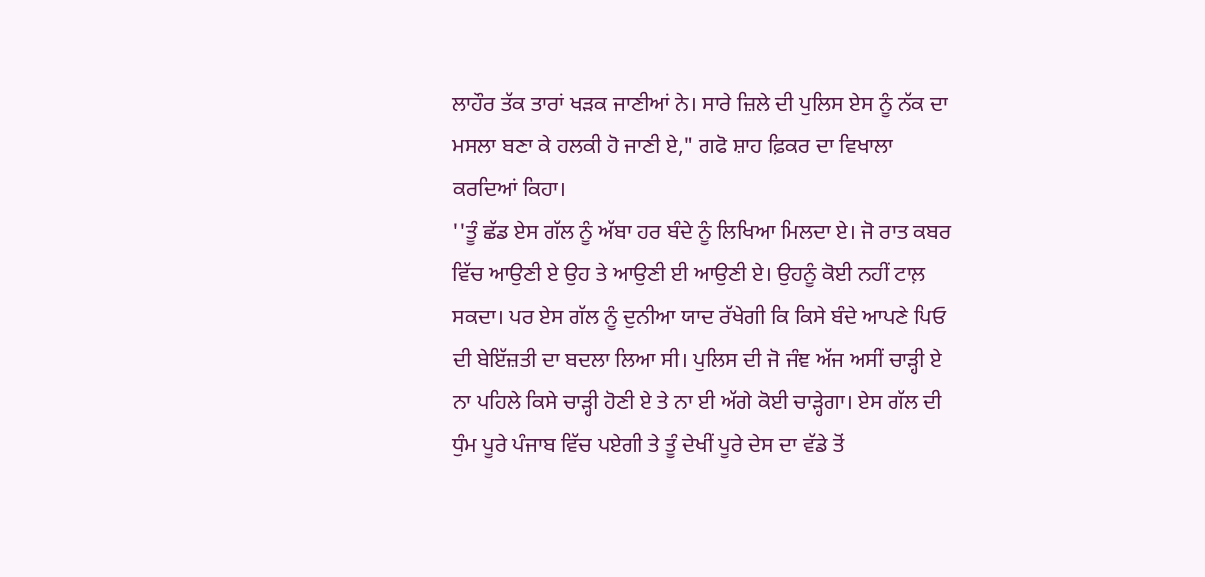ਲਾਹੌਰ ਤੱਕ ਤਾਰਾਂ ਖੜਕ ਜਾਣੀਆਂ ਨੇ। ਸਾਰੇ ਜ਼ਿਲੇ ਦੀ ਪੁਲਿਸ ਏਸ ਨੂੰ ਨੱਕ ਦਾ ਮਸਲਾ ਬਣਾ ਕੇ ਹਲਕੀ ਹੋ ਜਾਣੀ ਏ," ਗਫੋ ਸ਼ਾਹ ਫ਼ਿਕਰ ਦਾ ਵਿਖਾਲਾ ਕਰਦਿਆਂ ਕਿਹਾ।
''ਤੂੰ ਛੱਡ ਏਸ ਗੱਲ ਨੂੰ ਅੱਬਾ ਹਰ ਬੰਦੇ ਨੂੰ ਲਿਖਿਆ ਮਿਲਦਾ ਏ। ਜੋ ਰਾਤ ਕਬਰ ਵਿੱਚ ਆਉਣੀ ਏ ਉਹ ਤੇ ਆਉਣੀ ਈ ਆਉਣੀ ਏ। ਉਹਨੂੰ ਕੋਈ ਨਹੀਂ ਟਾਲ਼ ਸਕਦਾ। ਪਰ ਏਸ ਗੱਲ ਨੂੰ ਦੁਨੀਆ ਯਾਦ ਰੱਖੇਗੀ ਕਿ ਕਿਸੇ ਬੰਦੇ ਆਪਣੇ ਪਿਓ ਦੀ ਬੇਇੱਜ਼ਤੀ ਦਾ ਬਦਲਾ ਲਿਆ ਸੀ। ਪੁਲਿਸ ਦੀ ਜੋ ਜੰਞ ਅੱਜ ਅਸੀਂ ਚਾੜ੍ਹੀ ਏ ਨਾ ਪਹਿਲੇ ਕਿਸੇ ਚਾੜ੍ਹੀ ਹੋਣੀ ਏ ਤੇ ਨਾ ਈ ਅੱਗੇ ਕੋਈ ਚਾੜ੍ਹੇਗਾ। ਏਸ ਗੱਲ ਦੀ ਧੁੰਮ ਪੂਰੇ ਪੰਜਾਬ ਵਿੱਚ ਪਏਗੀ ਤੇ ਤੂੰ ਦੇਖੀਂ ਪੂਰੇ ਦੇਸ ਦਾ ਵੱਡੇ ਤੋਂ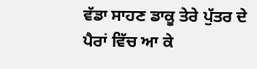ਵੱਡਾ ਸਾਹਣ ਡਾਕੂ ਤੇਰੇ ਪੁੱਤਰ ਦੇ ਪੈਰਾਂ ਵਿੱਚ ਆ ਕੇ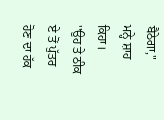ਬੈਠੇਗਾ," ਮਨ੍ਹੇ ਸ਼ਾਹ ਕਿਹਾ।
''ਉਹ ਤੇ ਠੀਕ ਏ ਤੋਂ ਪੁੱਤਰ ਹੋਣ ਦਾ ਹੱਕ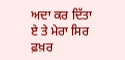ਅਦਾ ਕਰ ਦਿੱਤਾ ਏ ਤੇ ਮੇਰਾ ਸਿਰ ਫ਼ਖ਼ਰ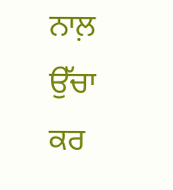ਨਾਲ਼ ਉੱਚਾ ਕਰ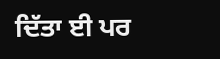ਦਿੱਤਾ ਈ ਪਰ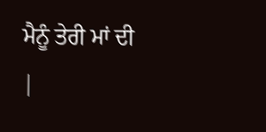ਮੈਨੂੰ ਤੇਰੀ ਮਾਂ ਦੀ
|